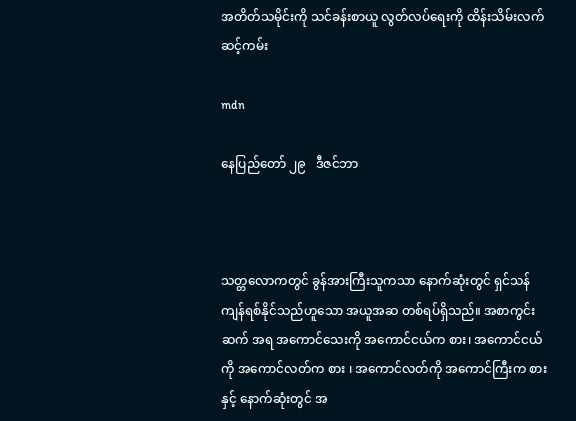အတိတ်သမိုင်းကို သင်ခန်းစာယူ လွတ်လပ်ရေးကို ထိန်းသိမ်းလက်ဆင့်ကမ်း

mdn

နေပြည်တော် ၂၉   ဒီဇင်ဘာ



သတ္တလောကတွင် ခွန်အားကြီးသူကသာ နောက်ဆုံးတွင် ရှင်သန်ကျန်ရစ်နိုင်သည်ဟူသော အယူအဆ တစ်ရပ်ရှိသည်။ အစာကွင်းဆက် အရ အကောင်သေးကို အကောင်ငယ်က စား၊ အကောင်ငယ်ကို အကောင်လတ်က စား ၊ အကောင်လတ်ကို အကောင်ကြီးက စားနှင့် နောက်ဆုံးတွင် အ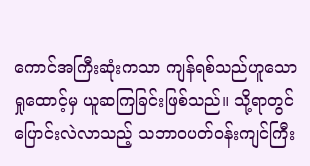ကောင်အကြီးဆုံးကသာ ကျန်ရစ်သည်ဟူသော ရှုထောင့်မှ ယူဆကြခြင်းဖြစ်သည်။ သို့ရာတွင် ပြောင်းလဲလာသည့် သဘာဝပတ်ဝန်းကျင်ကြီး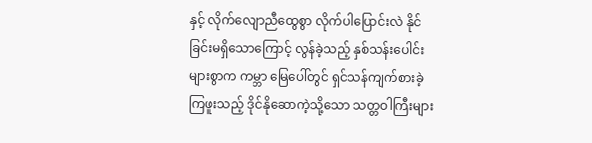နှင့် လိုက်လျောညီထွေစွာ လိုက်ပါပြောင်းလဲ နိုင်ခြင်းမရှိသောကြောင့် လွန်ခဲ့သည့် နှစ်သန်းပေါင်းများစွာက ကမ္ဘာ မြေပေါ်တွင် ရှင်သန်ကျက်စားခဲ့ကြဖူးသည့် ဒိုင်နိုဆောကဲ့သို့သော သတ္တဝါကြီးများ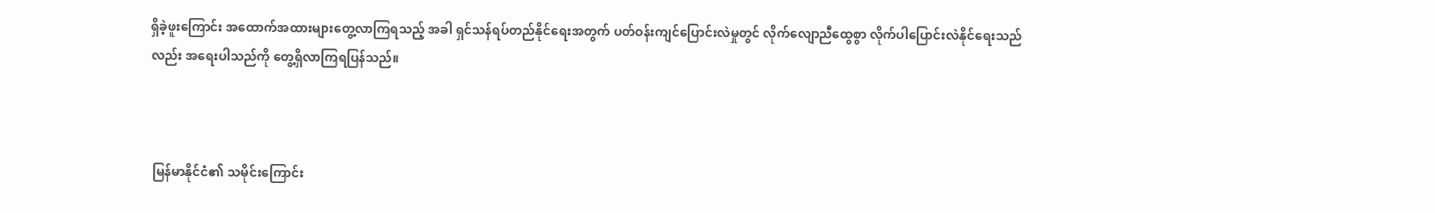ရှိခဲ့ဖူးကြောင်း အထောက်အထားများတွေ့လာကြရသည့် အခါ ရှင်သန်ရပ်တည်နိုင်ရေးအတွက် ပတ်ဝန်းကျင်ပြောင်းလဲမှုတွင် လိုက်လျောညီထွေစွာ လိုက်ပါပြောင်းလဲနိုင်ရေးသည်လည်း အရေးပါသည်ကို တွေ့ရှိလာကြရပြန်သည်။



 မြန်မာနိုင်ငံ၏ သမိုင်းကြောင်း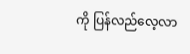ကို ပြန်လည်လေ့လာ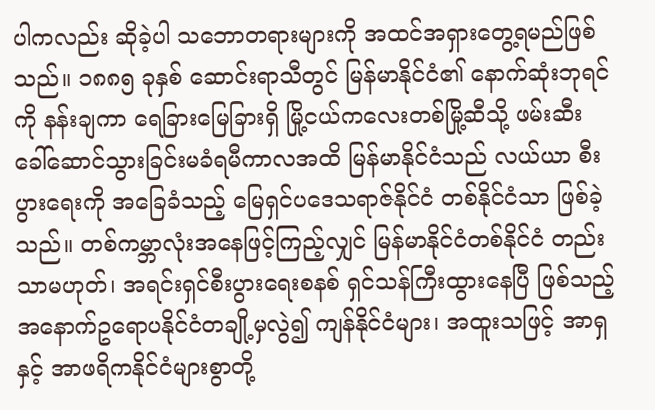ပါကလည်း ဆိုခဲ့ပါ သဘောတရားများကို အထင်အရှားတွေ့ရမည်ဖြစ်သည်။ ၁၈၈၅ ခုနှစ် ဆောင်းရာသီတွင် မြန်မာနိုင်ငံ၏ နောက်ဆုံးဘုရင်ကို နန်းချကာ ရေခြားမြေခြားရှိ မြို့ငယ်ကလေးတစ်မြို့ဆီသို့ ဖမ်းဆီး ခေါ်ဆောင်သွားခြင်းမခံရမီကာလအထိ မြန်မာနိုင်ငံသည် လယ်ယာ စီးပွားရေးကို အခြေခံသည့် မြေရှင်ပဒေသရာဇ်နိုင်ငံ တစ်နိုင်ငံသာ ဖြစ်ခဲ့သည်။ တစ်ကမ္ဘာလုံးအနေဖြင့်ကြည့်လျှင် မြန်မာနိုင်ငံတစ်နိုင်ငံ တည်းသာမဟုတ်၊ အရင်းရှင်စီးပွားရေးစနစ် ရှင်သန်ကြီးထွားနေပြီ ဖြစ်သည့် အနောက်ဥရောပနိုင်ငံတချို့မှလွဲ၍ ကျန်နိုင်ငံများ၊ အထူးသဖြင့် အာရှနှင့် အာဖရိကနိုင်ငံများစွာတို့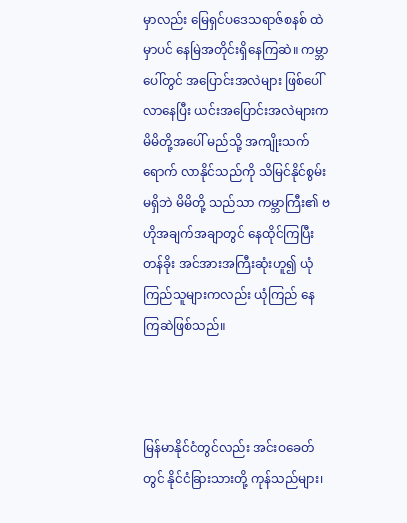မှာလည်း မြေရှင်ပဒေသရာဇ်စနစ် ထဲမှာပင် နေမြဲအတိုင်းရှိနေကြဆဲ။ ကမ္ဘာပေါ်တွင် အပြောင်းအလဲများ ဖြစ်ပေါ်လာနေပြီး ယင်းအပြောင်းအလဲများက မိမိတို့အပေါ် မည်သို့ အကျိုးသက်ရောက် လာနိုင်သည်ကို သိမြင်နိုင်စွမ်းမရှိဘဲ မိမိတို့ သည်သာ ကမ္ဘာကြီး၏ ဗဟိုအချက်အချာတွင် နေထိုင်ကြပြီး တန်ခိုး အင်အားအကြီးဆုံးဟူ၍ ယုံကြည်သူများကလည်း ယုံကြည် နေကြဆဲဖြစ်သည်။



မြန်မာနိုင်ငံတွင်လည်း အင်းဝခေတ်တွင် နိုင်ငံခြားသားတို့ ကုန်သည်များ၊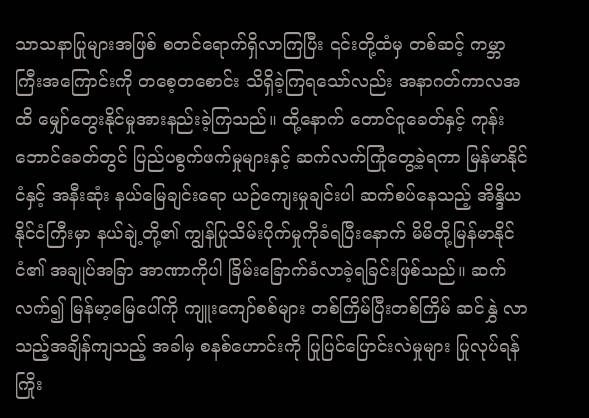သာသနာပြုများအဖြစ် စတင်ရောက်ရှိလာကြပြီး ၎င်းတို့ထံမှ တစ်ဆင့် ကမ္ဘာကြီးအကြောင်းကို တစေ့တစောင်း သိရှိခဲ့ကြရသော်လည်း အနာဂတ်ကာလအထိ မျှော်တွေးနိုင်မှုအားနည်းခဲ့ကြသည်။ ထို့နောက် တောင်ငူခေတ်နှင့် ကုန်းဘောင်ခေတ်တွင် ပြည်ပစွက်ဖက်မှုများနှင့် ဆက်လက်ကြုံတွေ့ခဲ့ရကာ မြန်မာနိုင်ငံနှင့် အနီးဆုံး နယ်မြေချင်းရော ယဉ်ကျေးမှုချင်းပါ ဆက်စပ်နေသည့် အိန္ဒိယနိုင်ငံကြီးမှာ နယ်ချဲ့တို့၏ ကျွန်ပြုသိမ်းပိုက်မှုကိုခံရပြီးနောက် မိမိတို့မြန်မာနိုင်ငံ၏ အချုပ်အခြာ အာဏာကိုပါ ခြိမ်းခြောက်ခံလာခဲ့ရခြင်းဖြစ်သည်။ ဆက်လက်၍ မြန်မာ့မြေပေါ်ကို ကျူးကျော်စစ်များ တစ်ကြိမ်ပြီးတစ်ကြိမ် ဆင်နွှဲ လာသည့်အချိန်ကျသည့် အခါမှ စနစ်ဟောင်းကို ပြုပြင်ပြောင်းလဲမှုများ ပြုလုပ်ရန် ကြိုး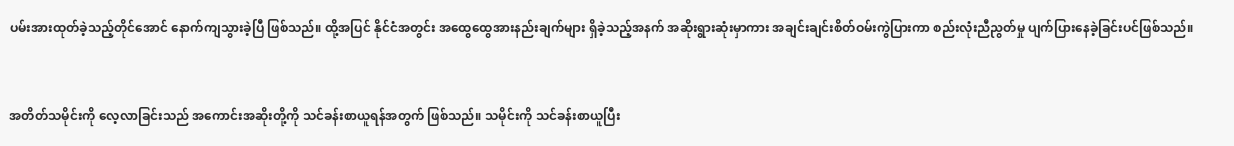ပမ်းအားထုတ်ခဲ့သည့်တိုင်အောင် နောက်ကျသွားခဲ့ပြီ ဖြစ်သည်။ ထို့အပြင် နိုင်ငံအတွင်း အထွေထွေအားနည်းချက်များ ရှိခဲ့သည့်အနက် အဆိုးရွားဆုံးမှာကား အချင်းချင်းစိတ်ဝမ်းကွဲပြားကာ စည်းလုံးညီညွတ်မှု ပျက်ပြားနေခဲ့ခြင်းပင်ဖြစ်သည်။



အတိတ်သမိုင်းကို လေ့လာခြင်းသည် အကောင်းအဆိုးတို့ကို သင်ခန်းစာယူရန်အတွက် ဖြစ်သည်။ သမိုင်းကို သင်ခန်းစာယူပြီး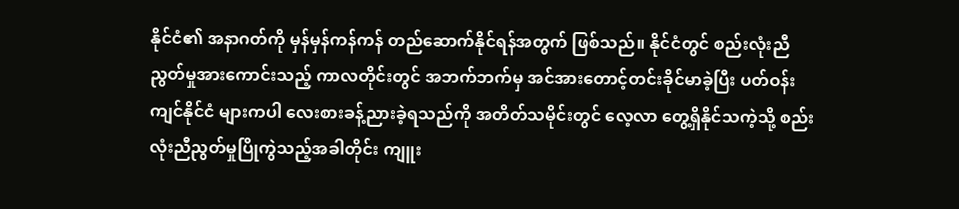နိုင်ငံ၏ အနာဂတ်ကို မှန်မှန်ကန်ကန် တည်ဆောက်နိုင်ရန်အတွက် ဖြစ်သည်။ နိုင်ငံတွင် စည်းလုံးညီညွတ်မှုအားကောင်းသည့် ကာလတိုင်းတွင် အဘက်ဘက်မှ အင်အားတောင့်တင်းခိုင်မာခဲ့ပြီး ပတ်ဝန်းကျင်နိုင်ငံ များကပါ လေးစားခန့်ညားခဲ့ရသည်ကို အတိတ်သမိုင်းတွင် လေ့လာ တွေ့ရှိနိုင်သကဲ့သို့ စည်းလုံးညီညွတ်မှုပြိုကွဲသည့်အခါတိုင်း ကျူး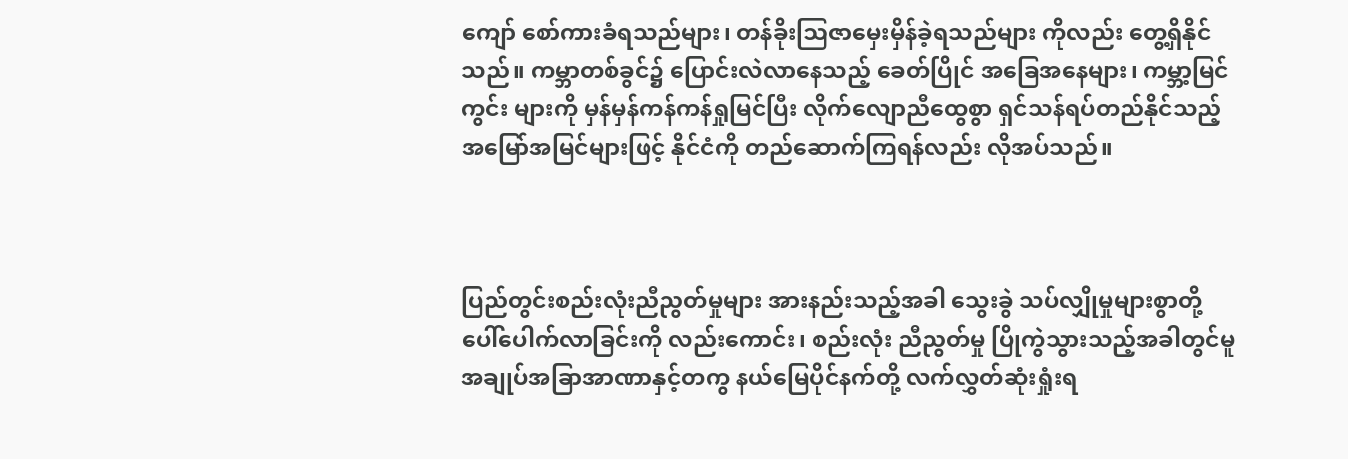ကျော် စော်ကားခံရသည်များ၊ တန်ခိုးဩဇာမှေးမှိန်ခဲ့ရသည်များ ကိုလည်း တွေ့ရှိနိုင်သည်။ ကမ္ဘာတစ်ခွင်၌ ပြောင်းလဲလာနေသည့် ခေတ်ပြိုင် အခြေအနေများ၊ ကမ္ဘာ့မြင်ကွင်း များကို မှန်မှန်ကန်ကန်ရှုမြင်ပြီး လိုက်လျောညီထွေစွာ ရှင်သန်ရပ်တည်နိုင်သည့် အမြော်အမြင်များဖြင့် နိုင်ငံကို တည်ဆောက်ကြရန်လည်း လိုအပ်သည်။



ပြည်တွင်းစည်းလုံးညီညွတ်မှုများ အားနည်းသည့်အခါ သွေးခွဲ သပ်လျှိုမှုများစွာတို့ ပေါ်ပေါက်လာခြင်းကို လည်းကောင်း၊ စည်းလုံး ညီညွတ်မှု ပြိုကွဲသွားသည့်အခါတွင်မူ အချုပ်အခြာအာဏာနှင့်တကွ နယ်မြေပိုင်နက်တို့ လက်လွှတ်ဆုံးရှုံးရ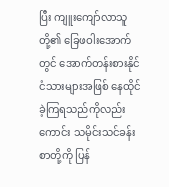ပြီး ကျူးကျော်လာသူတို့၏ ခြေဖဝါးအောက်တွင် အောက်တန်းစားနိုင်ငံသားများအဖြစ် နေထိုင် ခဲ့ကြရသည်ကိုလည်းကောင်း သမိုင်းသင်ခန်းစာတို့ကို ပြန်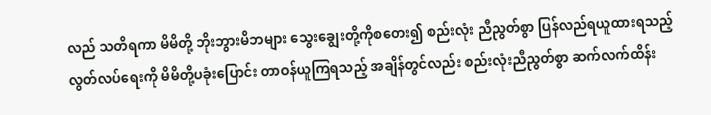လည် သတိရကာ မိမိတို့ ဘိုးဘွားမိဘများ သွေးချွေးတို့ကိုစတေး၍ စည်းလုံး ညီညွတ်စွာ ပြန်လည်ရယူထားရသည့် လွတ်လပ်ရေးကို မိမိတို့ပခုံးပြောင်း တာဝန်ယူကြရသည့် အချိန်တွင်လည်း စည်းလုံးညီညွတ်စွာ ဆက်လက်ထိန်း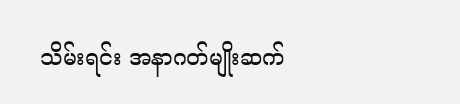သိမ်းရင်း အနာဂတ်မျိုးဆက်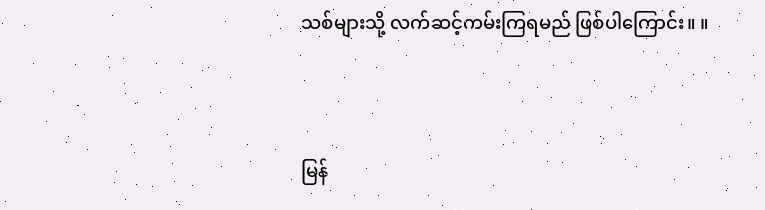သစ်များသို့ လက်ဆင့်ကမ်းကြရမည် ဖြစ်ပါကြောင်း။ ။



မြန်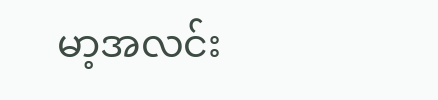မာ့အလင်း